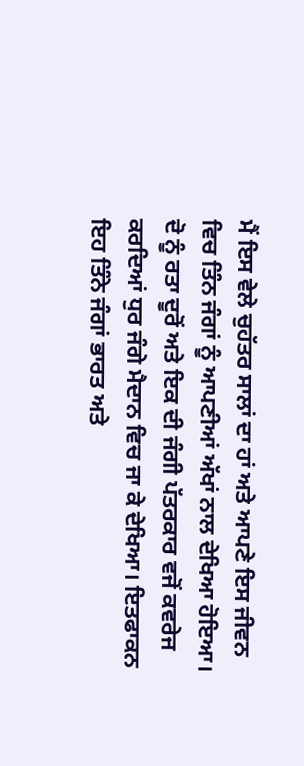ਮੈਂ ਇਸ ਵੇਲੇ ਚੁਹੱਤਰ ਸਾਲਾਂ ਦਾ ਹਾਂ ਅਤੇ ਆਪਣੇ ਇਸ ਜੀਵਨ ਵਿਚ ਤਿੰਨ ਜੰਗਾਂ ਨੂੰ ਆਪਣੀਆਂ ਅੱਖਾਂ ਨਾਲ ਦੇਖਿਆ ਹੋਇਆ। ਦੋ ਨੂੰ ਰਤਾ ਦੂਰੋਂ ਅਤੇ ਇਕ ਦੀ ਜੰਗੀ ਪੱਤਰਕਾਰ ਵਜੋਂ ਕਵਰੇਜ ਕਰਦਿਆਂ ਧੁਰ ਜੰਗੇ ਮੈਦਾਨ ਵਿਚ ਜਾ ਕੇ ਦੇਖਿਆ। ਇਤਫਾਕਨ ਇਹ ਤਿੰਨੇ ਜੰਗਾਂ ਭਾਰਤ ਅਤੇ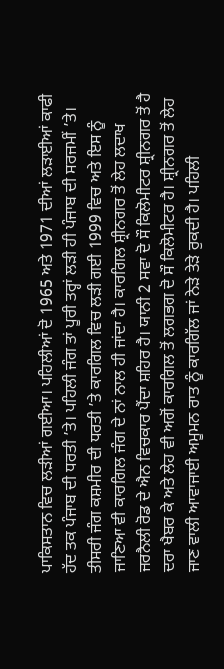ਪਾਕਿਸਤਾਨ ਵਿਚ ਲੜੀਆਂ ਗਈਆ। ਪਹਿਲੀਆਂ ਦੋ 1965 ਅਤੇ 1971 ਦੀਆਂ ਲੜਾਈਆਂ ਕਾਫੀ ਹੱਦ ਤਕ ਪੰਜਾਬ ਦੀ ਧਰਤੀ ’ਤੇ। ਪਹਿਲੀ ਜੰਗ ਤਾਂ ਪੂਰੀ ਤਰ੍ਹਾਂ ਲੜੀ ਹੀ ਪੰਜਾਬ ਦੀ ਸਰਜਮੀਂ ’ਤੇ। ਤੀਸਰੀ ਜੰਗ ਕਸ਼ਮੀਰ ਦੀ ਧਰਤੀ ’ਤੇ ਕਾਰਗਿਲ ਵਿਚ ਲੜੀ ਗਈ 1999 ਵਿਚ ਅਤੇ ਇਸ ਨੂੰ ਜਾਣਿਆ ਵੀ ਕਾਰਗਿਲ ਜੰਗ ਦੇ ਨਾਂ ਨਾਲ ਹੀ ਜਾਂਦਾ ਹੈ। ਕਾਰਗਿਲ ਸ਼੍ਰੀਨਗਰ ਤੋਂ ਲੇਹ ਲਦਾਖ ਜਰਨੈਲੀ ਰੋਡ ਦੇ ਐਨ ਵਿਚਕਾਰ ਪੈਂਦਾ ਸ਼ਹਿਰ ਹੈ। ਯਾਨੀ 2 ਸਵਾ ਦੋ ਸੌ ਕਿਲੋਮੀਟਰ ਸ਼੍ਰੀਨਗਰ ਤੋਂ ਹੈ ਦਰਾ ਖੈਬਰ ਕੇ ਅਤੇ ਲੇਹ ਵੀ ਅਗੋਂ ਕਾਰਗਿਲ ਤੋਂ ਲਗਭਗ ਦੋ ਸੌ ਕਿਲੋਮੀਟਰ ਹੈ। ਸ਼੍ਰੀਨਗਰ ਤੋਂ ਲੇਹ ਜਾਣ ਵਾਲੀ ਆਵਾਜਾਈ ਅਮੂਮਨ ਰਾਤ ਨੂੰ ਕਾਰਗਿੱਲ ਜਾਂ ਨੇੜੇ ਤੇੜੇ ਰੁਕਦੀ ਹੈ। ਪਹਿਲੀ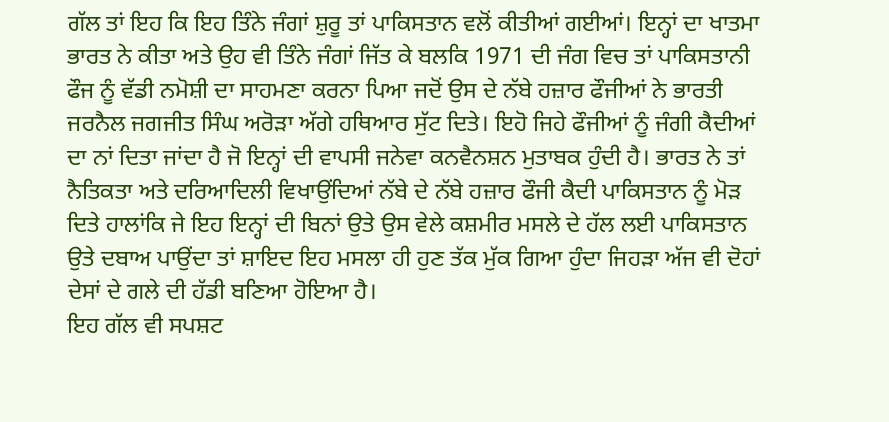ਗੱਲ ਤਾਂ ਇਹ ਕਿ ਇਹ ਤਿੰਨੇ ਜੰਗਾਂ ਸ਼ੁਰੂ ਤਾਂ ਪਾਕਿਸਤਾਨ ਵਲੋਂ ਕੀਤੀਆਂ ਗਈਆਂ। ਇਨ੍ਹਾਂ ਦਾ ਖਾਤਮਾ ਭਾਰਤ ਨੇ ਕੀਤਾ ਅਤੇ ਉਹ ਵੀ ਤਿੰਨੇ ਜੰਗਾਂ ਜਿੱਤ ਕੇ ਬਲਕਿ 1971 ਦੀ ਜੰਗ ਵਿਚ ਤਾਂ ਪਾਕਿਸਤਾਨੀ ਫੌਜ ਨੂੰ ਵੱਡੀ ਨਮੋਸ਼ੀ ਦਾ ਸਾਹਮਣਾ ਕਰਨਾ ਪਿਆ ਜਦੋਂ ਉਸ ਦੇ ਨੱਬੇ ਹਜ਼ਾਰ ਫੌਜੀਆਂ ਨੇ ਭਾਰਤੀ ਜਰਨੈਲ ਜਗਜੀਤ ਸਿੰਘ ਅਰੋੜਾ ਅੱਗੇ ਹਥਿਆਰ ਸੁੱਟ ਦਿਤੇ। ਇਹੋ ਜਿਹੇ ਫੌਜੀਆਂ ਨੂੰ ਜੰਗੀ ਕੈਦੀਆਂ ਦਾ ਨਾਂ ਦਿਤਾ ਜਾਂਦਾ ਹੈ ਜੋ ਇਨ੍ਹਾਂ ਦੀ ਵਾਪਸੀ ਜਨੇਵਾ ਕਨਵੈਨਸ਼ਨ ਮੁਤਾਬਕ ਹੁੰਦੀ ਹੈ। ਭਾਰਤ ਨੇ ਤਾਂ ਨੈਤਿਕਤਾ ਅਤੇ ਦਰਿਆਦਿਲੀ ਵਿਖਾਉਂਦਿਆਂ ਨੱਬੇ ਦੇ ਨੱਬੇ ਹਜ਼ਾਰ ਫੌਜੀ ਕੈਦੀ ਪਾਕਿਸਤਾਨ ਨੂੰ ਮੋੜ ਦਿਤੇ ਹਾਲਾਂਕਿ ਜੇ ਇਹ ਇਨ੍ਹਾਂ ਦੀ ਬਿਨਾਂ ਉਤੇ ਉਸ ਵੇਲੇ ਕਸ਼ਮੀਰ ਮਸਲੇ ਦੇ ਹੱਲ ਲਈ ਪਾਕਿਸਤਾਨ ਉਤੇ ਦਬਾਅ ਪਾਉਂਦਾ ਤਾਂ ਸ਼ਾਇਦ ਇਹ ਮਸਲਾ ਹੀ ਹੁਣ ਤੱਕ ਮੁੱਕ ਗਿਆ ਹੁੰਦਾ ਜਿਹੜਾ ਅੱਜ ਵੀ ਦੋਹਾਂ ਦੇਸਾਂ ਦੇ ਗਲੇ ਦੀ ਹੱਡੀ ਬਣਿਆ ਹੋਇਆ ਹੈ।
ਇਹ ਗੱਲ ਵੀ ਸਪਸ਼ਟ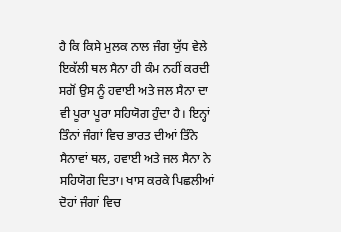ਹੈ ਕਿ ਕਿਸੇ ਮੁਲਕ ਨਾਲ ਜੰਗ ਯੁੱਧ ਵੇਲੇ ਇਕੱਲੀ ਥਲ ਸੈਨਾ ਹੀ ਕੰਮ ਨਹੀਂ ਕਰਦੀ ਸਗੋਂ ਉਸ ਨੂੰ ਹਵਾਈ ਅਤੇ ਜਲ ਸੈਨਾ ਦਾ ਵੀ ਪੂਰਾ ਪੂਰਾ ਸਹਿਯੋਗ ਹੁੰਦਾ ਹੈ। ਇਨ੍ਹਾਂ ਤਿੰਨਾਂ ਜੰਗਾਂ ਵਿਚ ਭਾਰਤ ਦੀਆਂ ਤਿੰਨੇ ਸੈਨਾਵਾਂ ਥਲ, ਹਵਾਈ ਅਤੇ ਜਲ ਸੈਨਾ ਨੇ ਸਹਿਯੋਗ ਦਿਤਾ। ਖਾਸ ਕਰਕੇ ਪਿਛਲੀਆਂ ਦੋਹਾਂ ਜੰਗਾਂ ਵਿਚ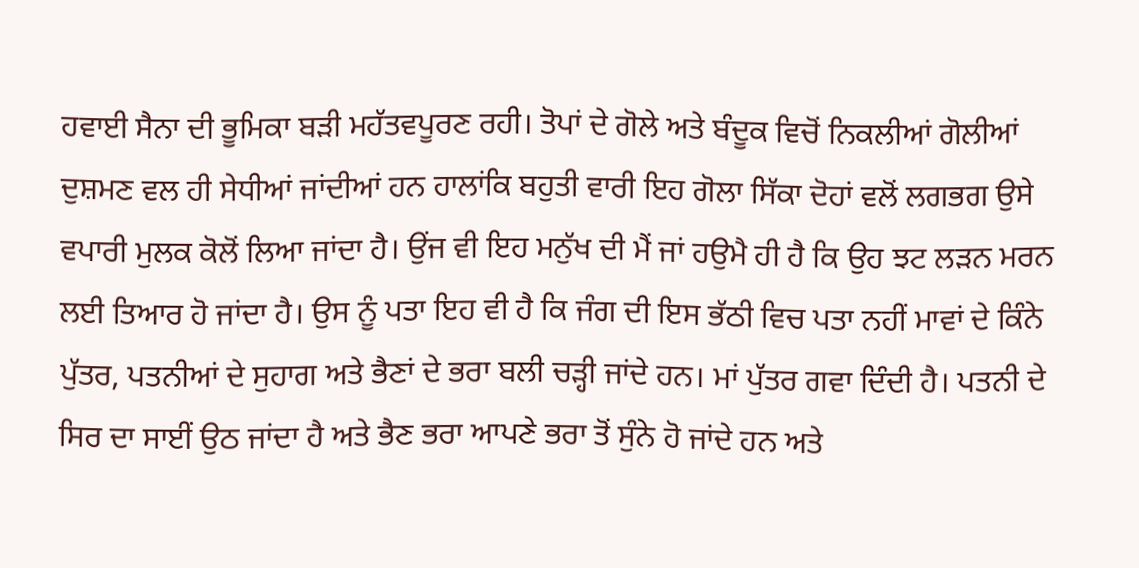ਹਵਾਈ ਸੈਨਾ ਦੀ ਭੂਮਿਕਾ ਬੜੀ ਮਹੱਤਵਪੂਰਣ ਰਹੀ। ਤੋਪਾਂ ਦੇ ਗੋਲੇ ਅਤੇ ਬੰਦੂਕ ਵਿਚੋਂ ਨਿਕਲੀਆਂ ਗੋਲੀਆਂ ਦੁਸ਼ਮਣ ਵਲ ਹੀ ਸੇਧੀਆਂ ਜਾਂਦੀਆਂ ਹਨ ਹਾਲਾਂਕਿ ਬਹੁਤੀ ਵਾਰੀ ਇਹ ਗੋਲਾ ਸਿੱਕਾ ਦੋਹਾਂ ਵਲੋਂ ਲਗਭਗ ਉਸੇ ਵਪਾਰੀ ਮੁਲਕ ਕੋਲੋਂ ਲਿਆ ਜਾਂਦਾ ਹੈ। ਉਂਜ ਵੀ ਇਹ ਮਨੁੱਖ ਦੀ ਮੈਂ ਜਾਂ ਹਉਮੈ ਹੀ ਹੈ ਕਿ ਉਹ ਝਟ ਲੜਨ ਮਰਨ ਲਈ ਤਿਆਰ ਹੋ ਜਾਂਦਾ ਹੈ। ਉਸ ਨੂੰ ਪਤਾ ਇਹ ਵੀ ਹੈ ਕਿ ਜੰਗ ਦੀ ਇਸ ਭੱਠੀ ਵਿਚ ਪਤਾ ਨਹੀਂ ਮਾਵਾਂ ਦੇ ਕਿੰਨੇ ਪੁੱਤਰ, ਪਤਨੀਆਂ ਦੇ ਸੁਹਾਗ ਅਤੇ ਭੈਣਾਂ ਦੇ ਭਰਾ ਬਲੀ ਚੜ੍ਹੀ ਜਾਂਦੇ ਹਨ। ਮਾਂ ਪੁੱਤਰ ਗਵਾ ਦਿੰਦੀ ਹੈ। ਪਤਨੀ ਦੇ ਸਿਰ ਦਾ ਸਾਈਂ ਉਠ ਜਾਂਦਾ ਹੈ ਅਤੇ ਭੈਣ ਭਰਾ ਆਪਣੇ ਭਰਾ ਤੋਂ ਸੁੰਨੇ ਹੋ ਜਾਂਦੇ ਹਨ ਅਤੇ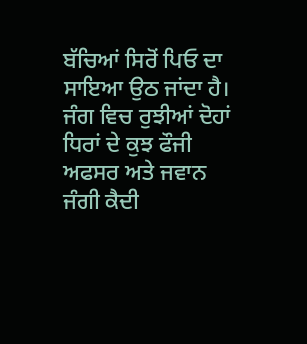ਬੱਚਿਆਂ ਸਿਰੋਂ ਪਿਓ ਦਾ ਸਾਇਆ ਉਠ ਜਾਂਦਾ ਹੈ। ਜੰਗ ਵਿਚ ਰੁਝੀਆਂ ਦੋਹਾਂ ਧਿਰਾਂ ਦੇ ਕੁਝ ਫੌਜੀ ਅਫਸਰ ਅਤੇ ਜਵਾਨ ਜੰਗੀ ਕੈਦੀ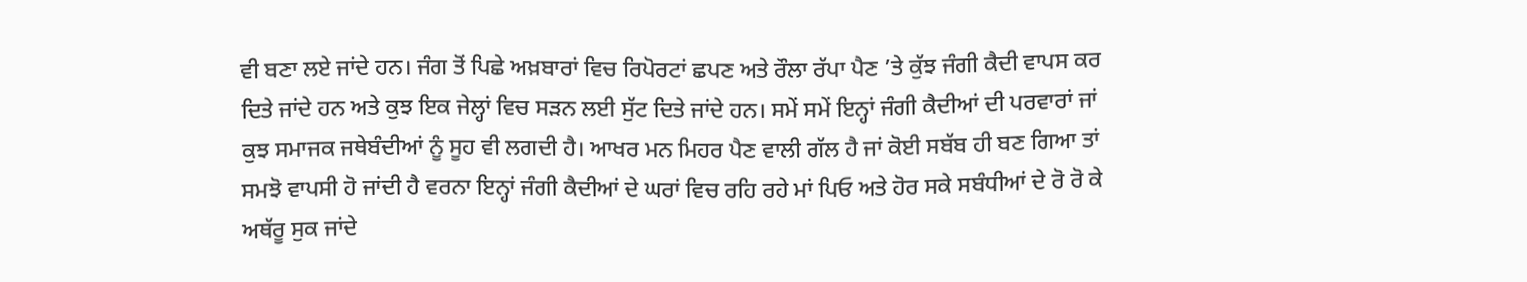ਵੀ ਬਣਾ ਲਏ ਜਾਂਦੇ ਹਨ। ਜੰਗ ਤੋਂ ਪਿਛੇ ਅਖ਼ਬਾਰਾਂ ਵਿਚ ਰਿਪੋਰਟਾਂ ਛਪਣ ਅਤੇ ਰੌਲਾ ਰੱਪਾ ਪੈਣ ’ਤੇ ਕੁੱਝ ਜੰਗੀ ਕੈਦੀ ਵਾਪਸ ਕਰ ਦਿਤੇ ਜਾਂਦੇ ਹਨ ਅਤੇ ਕੁਝ ਇਕ ਜੇਲ੍ਹਾਂ ਵਿਚ ਸੜਨ ਲਈ ਸੁੱਟ ਦਿਤੇ ਜਾਂਦੇ ਹਨ। ਸਮੇਂ ਸਮੇਂ ਇਨ੍ਹਾਂ ਜੰਗੀ ਕੈਦੀਆਂ ਦੀ ਪਰਵਾਰਾਂ ਜਾਂ ਕੁਝ ਸਮਾਜਕ ਜਥੇਬੰਦੀਆਂ ਨੂੰ ਸੂਹ ਵੀ ਲਗਦੀ ਹੈ। ਆਖਰ ਮਨ ਮਿਹਰ ਪੈਣ ਵਾਲੀ ਗੱਲ ਹੈ ਜਾਂ ਕੋਈ ਸਬੱਬ ਹੀ ਬਣ ਗਿਆ ਤਾਂ ਸਮਝੋ ਵਾਪਸੀ ਹੋ ਜਾਂਦੀ ਹੈ ਵਰਨਾ ਇਨ੍ਹਾਂ ਜੰਗੀ ਕੈਦੀਆਂ ਦੇ ਘਰਾਂ ਵਿਚ ਰਹਿ ਰਹੇ ਮਾਂ ਪਿਓ ਅਤੇ ਹੋਰ ਸਕੇ ਸਬੰਧੀਆਂ ਦੇ ਰੋ ਰੋ ਕੇ ਅਥੱਰੂ ਸੁਕ ਜਾਂਦੇ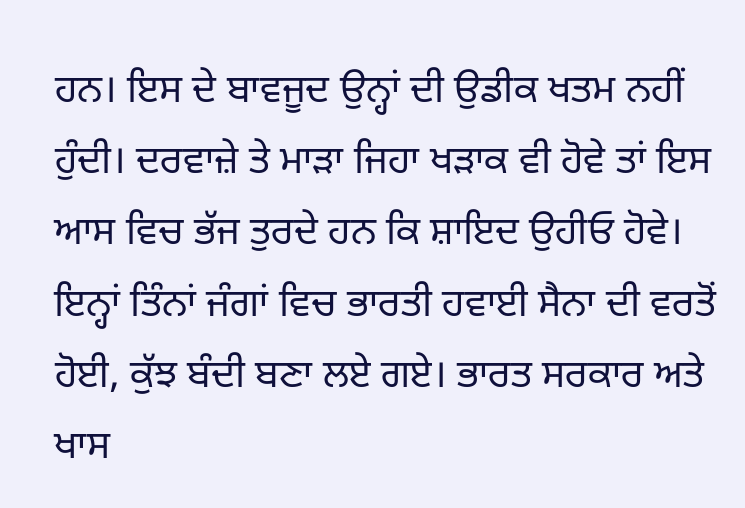ਹਨ। ਇਸ ਦੇ ਬਾਵਜੂਦ ਉਨ੍ਹਾਂ ਦੀ ਉਡੀਕ ਖਤਮ ਨਹੀਂ ਹੁੰਦੀ। ਦਰਵਾਜ਼ੇ ਤੇ ਮਾੜਾ ਜਿਹਾ ਖੜਾਕ ਵੀ ਹੋਵੇ ਤਾਂ ਇਸ ਆਸ ਵਿਚ ਭੱਜ ਤੁਰਦੇ ਹਨ ਕਿ ਸ਼ਾਇਦ ਉਹੀਓ ਹੋਵੇ।
ਇਨ੍ਹਾਂ ਤਿੰਨਾਂ ਜੰਗਾਂ ਵਿਚ ਭਾਰਤੀ ਹਵਾਈ ਸੈਨਾ ਦੀ ਵਰਤੋਂ ਹੋਈ, ਕੁੱਝ ਬੰਦੀ ਬਣਾ ਲਏ ਗਏ। ਭਾਰਤ ਸਰਕਾਰ ਅਤੇ ਖਾਸ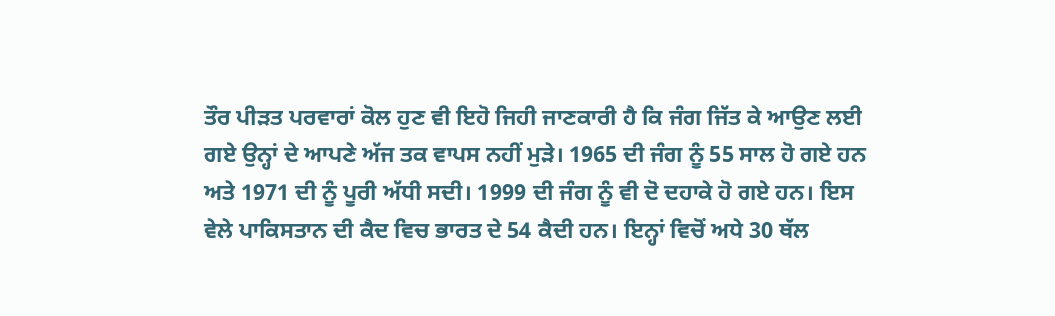ਤੌਰ ਪੀੜਤ ਪਰਵਾਰਾਂ ਕੋਲ ਹੁਣ ਵੀ ਇਹੋ ਜਿਹੀ ਜਾਣਕਾਰੀ ਹੈ ਕਿ ਜੰਗ ਜਿੱਤ ਕੇ ਆਉਣ ਲਈ ਗਏ ਉਨ੍ਹਾਂ ਦੇ ਆਪਣੇ ਅੱਜ ਤਕ ਵਾਪਸ ਨਹੀਂ ਮੁੜੇ। 1965 ਦੀ ਜੰਗ ਨੂੰ 55 ਸਾਲ ਹੋ ਗਏ ਹਨ ਅਤੇ 1971 ਦੀ ਨੂੰ ਪੂਰੀ ਅੱਧੀ ਸਦੀ। 1999 ਦੀ ਜੰਗ ਨੂੰ ਵੀ ਦੋ ਦਹਾਕੇ ਹੋ ਗਏ ਹਨ। ਇਸ ਵੇਲੇ ਪਾਕਿਸਤਾਨ ਦੀ ਕੈਦ ਵਿਚ ਭਾਰਤ ਦੇ 54 ਕੈਦੀ ਹਨ। ਇਨ੍ਹਾਂ ਵਿਚੋਂ ਅਧੇ 30 ਥੱਲ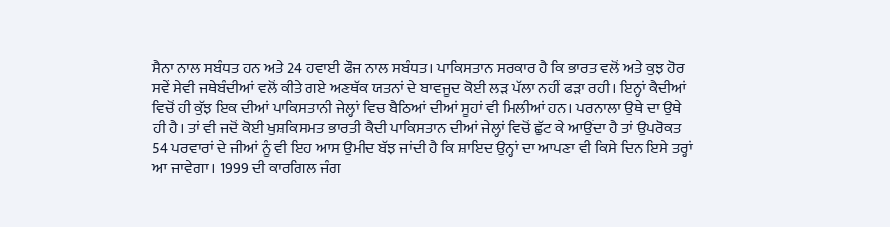ਸੈਨਾ ਨਾਲ ਸਬੰਧਤ ਹਨ ਅਤੇ 24 ਹਵਾਈ ਫੌਜ ਨਾਲ ਸਬੰਧਤ। ਪਾਕਿਸਤਾਨ ਸਰਕਾਰ ਹੈ ਕਿ ਭਾਰਤ ਵਲੋਂ ਅਤੇ ਕੁਝ ਹੋਰ ਸਵੇਂ ਸੇਵੀ ਜਥੇਬੰਦੀਆਂ ਵਲੋਂ ਕੀਤੇ ਗਏ ਅਣਥੱਕ ਯਤਨਾਂ ਦੇ ਬਾਵਜੂਦ ਕੋਈ ਲੜ ਪੱਲਾ ਨਹੀਂ ਫੜਾ ਰਹੀ। ਇਨ੍ਹਾਂ ਕੈਦੀਆਂ ਵਿਚੋਂ ਹੀ ਕੁੱਝ ਇਕ ਦੀਆਂ ਪਾਕਿਸਤਾਨੀ ਜੇਲ੍ਹਾਂ ਵਿਚ ਬੈਠਿਆਂ ਦੀਆਂ ਸੂਹਾਂ ਵੀ ਮਿਲੀਆਂ ਹਨ। ਪਰਨਾਲਾ ਉਥੇ ਦਾ ਉਥੇ ਹੀ ਹੈ। ਤਾਂ ਵੀ ਜਦੋਂ ਕੋਈ ਖੁਸ਼ਕਿਸਮਤ ਭਾਰਤੀ ਕੈਦੀ ਪਾਕਿਸਤਾਨ ਦੀਆਂ ਜੇਲ੍ਹਾਂ ਵਿਚੋਂ ਛੁੱਟ ਕੇ ਆਉਂਦਾ ਹੈ ਤਾਂ ਉਪਰੋਕਤ 54 ਪਰਵਾਰਾਂ ਦੇ ਜੀਆਂ ਨੂੰ ਵੀ ਇਹ ਆਸ ਉਮੀਦ ਬੱਝ ਜਾਂਦੀ ਹੈ ਕਿ ਸ਼ਾਇਦ ਉਨ੍ਹਾਂ ਦਾ ਆਪਣਾ ਵੀ ਕਿਸੇ ਦਿਨ ਇਸੇ ਤਰ੍ਹਾਂ ਆ ਜਾਵੇਗਾ। 1999 ਦੀ ਕਾਰਗਿਲ ਜੰਗ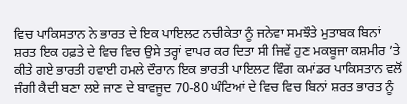ਵਿਚ ਪਾਕਿਸਤਾਨ ਨੇ ਭਾਰਤ ਦੇ ਇਕ ਪਾਇਲਟ ਨਚੀਕੇਤਾ ਨੂੰ ਜਨੇਵਾ ਸਮਝੌਤੇ ਮੁਤਾਬਕ ਬਿਨਾਂ ਸ਼ਰਤ ਇਕ ਹਫ਼ਤੇ ਦੇ ਵਿਚ ਵਿਚ ਉਸੇ ਤਰ੍ਹਾਂ ਵਾਪਰ ਕਰ ਦਿਤਾ ਸੀ ਜਿਵੇਂ ਹੁਣ ਮਕਬੂਜਾ ਕਸ਼ਮੀਰ ’ਤੇ ਕੀਤੇ ਗਏ ਭਾਰਤੀ ਹਵਾਈ ਹਮਲੇ ਦੌਰਾਨ ਇਕ ਭਾਰਤੀ ਪਾਇਲਟ ਵਿੰਗ ਕਮਾਂਡਰ ਪਾਕਿਸਤਾਨ ਵਲੋਂ ਜੰਗੀ ਕੈਦੀ ਬਣਾ ਲਏ ਜਾਣ ਦੇ ਬਾਵਜੂਦ 70-80 ਘੰਟਿਆਂ ਦੇ ਵਿਚ ਵਿਚ ਬਿਨਾਂ ਸ਼ਰਤ ਭਾਰਤ ਨੂੰ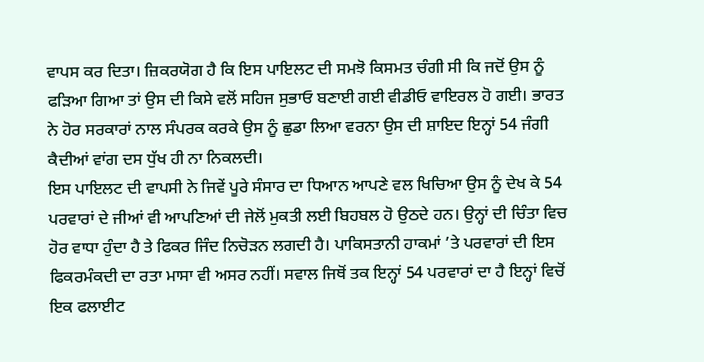ਵਾਪਸ ਕਰ ਦਿਤਾ। ਜ਼ਿਕਰਯੋਗ ਹੈ ਕਿ ਇਸ ਪਾਇਲਟ ਦੀ ਸਮਝੋ ਕਿਸਮਤ ਚੰਗੀ ਸੀ ਕਿ ਜਦੋਂ ਉਸ ਨੂੰ ਫੜਿਆ ਗਿਆ ਤਾਂ ਉਸ ਦੀ ਕਿਸੇ ਵਲੋਂ ਸਹਿਜ ਸੁਭਾਓ ਬਣਾਈ ਗਈ ਵੀਡੀਓ ਵਾਇਰਲ ਹੋ ਗਈ। ਭਾਰਤ ਨੇ ਹੋਰ ਸਰਕਾਰਾਂ ਨਾਲ ਸੰਪਰਕ ਕਰਕੇ ਉਸ ਨੂੰ ਛੁਡਾ ਲਿਆ ਵਰਨਾ ਉਸ ਦੀ ਸ਼ਾਇਦ ਇਨ੍ਹਾਂ 54 ਜੰਗੀ ਕੈਦੀਆਂ ਵਾਂਗ ਦਸ ਧੁੱਖ ਹੀ ਨਾ ਨਿਕਲਦੀ।
ਇਸ ਪਾਇਲਟ ਦੀ ਵਾਪਸੀ ਨੇ ਜਿਵੇਂ ਪੂਰੇ ਸੰਸਾਰ ਦਾ ਧਿਆਨ ਆਪਣੇ ਵਲ ਖਿਚਿਆ ਉਸ ਨੂੰ ਦੇਖ ਕੇ 54 ਪਰਵਾਰਾਂ ਦੇ ਜੀਆਂ ਵੀ ਆਪਣਿਆਂ ਦੀ ਜੇਲੋਂ ਮੁਕਤੀ ਲਈ ਬਿਹਬਲ ਹੋ ਉਠਦੇ ਹਨ। ਉਨ੍ਹਾਂ ਦੀ ਚਿੰਤਾ ਵਿਚ ਹੋਰ ਵਾਧਾ ਹੁੰਦਾ ਹੈ ਤੇ ਫਿਕਰ ਜਿੰਦ ਨਿਚੋੜਨ ਲਗਦੀ ਹੈ। ਪਾਕਿਸਤਾਨੀ ਹਾਕਮਾਂ ’ਤੇ ਪਰਵਾਰਾਂ ਦੀ ਇਸ ਫਿਕਰਮੰਕਦੀ ਦਾ ਰਤਾ ਮਾਸਾ ਵੀ ਅਸਰ ਨਹੀਂ। ਸਵਾਲ ਜਿਥੋਂ ਤਕ ਇਨ੍ਹਾਂ 54 ਪਰਵਾਰਾਂ ਦਾ ਹੈ ਇਨ੍ਹਾਂ ਵਿਚੋਂ ਇਕ ਫਲਾਈਟ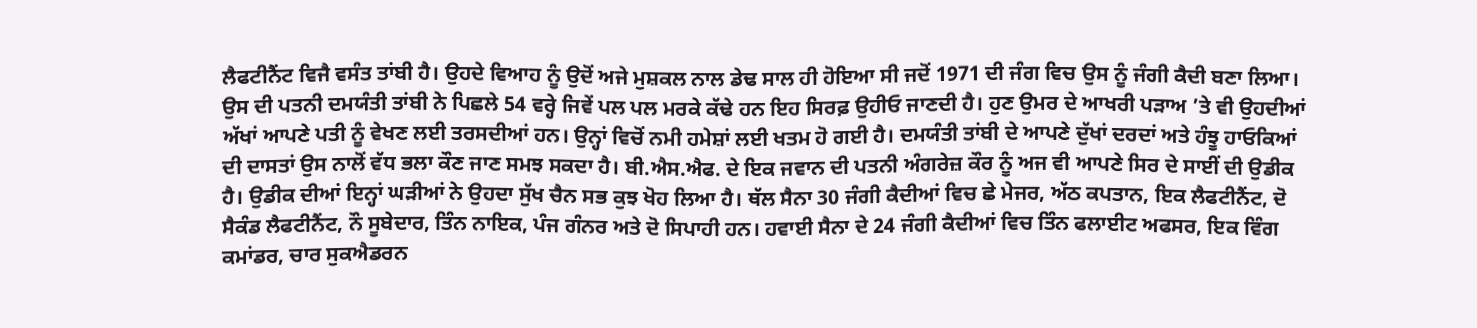ਲੈਫਟੀਨੈਂਟ ਵਿਜੈ ਵਸੰਤ ਤਾਂਬੀ ਹੈ। ਉਹਦੇ ਵਿਆਹ ਨੂੰ ਉਦੋਂ ਅਜੇ ਮੁਸ਼ਕਲ ਨਾਲ ਡੇਢ ਸਾਲ ਹੀ ਹੋਇਆ ਸੀ ਜਦੋਂ 1971 ਦੀ ਜੰਗ ਵਿਚ ਉਸ ਨੂੰ ਜੰਗੀ ਕੈਦੀ ਬਣਾ ਲਿਆ। ਉਸ ਦੀ ਪਤਨੀ ਦਮਯੰਤੀ ਤਾਂਬੀ ਨੇ ਪਿਛਲੇ 54 ਵਰ੍ਹੇ ਜਿਵੇਂ ਪਲ ਪਲ ਮਰਕੇ ਕੱਢੇ ਹਨ ਇਹ ਸਿਰਫ਼ ਉਹੀਓ ਜਾਣਦੀ ਹੈ। ਹੁਣ ਉਮਰ ਦੇ ਆਖਰੀ ਪੜਾਅ ’ਤੇ ਵੀ ਉਹਦੀਆਂ ਅੱਖਾਂ ਆਪਣੇ ਪਤੀ ਨੂੰ ਵੇਖਣ ਲਈ ਤਰਸਦੀਆਂ ਹਨ। ਉਨ੍ਹਾਂ ਵਿਚੋਂ ਨਮੀ ਹਮੇਸ਼ਾਂ ਲਈ ਖਤਮ ਹੋ ਗਈ ਹੈ। ਦਮਯੰਤੀ ਤਾਂਬੀ ਦੇ ਆਪਣੇ ਦੁੱਖਾਂ ਦਰਦਾਂ ਅਤੇ ਹੰਝੂ ਹਾਓਕਿਆਂ ਦੀ ਦਾਸਤਾਂ ਉਸ ਨਾਲੋਂ ਵੱਧ ਭਲਾ ਕੌਣ ਜਾਣ ਸਮਝ ਸਕਦਾ ਹੈ। ਬੀ.ਐਸ.ਐਫ. ਦੇ ਇਕ ਜਵਾਨ ਦੀ ਪਤਨੀ ਅੰਗਰੇਜ਼ ਕੌਰ ਨੂੰ ਅਜ ਵੀ ਆਪਣੇ ਸਿਰ ਦੇ ਸਾਈਂ ਦੀ ਉਡੀਕ ਹੈ। ਉਡੀਕ ਦੀਆਂ ਇਨ੍ਹਾਂ ਘੜੀਆਂ ਨੇ ਉਹਦਾ ਸੁੱਖ ਚੈਨ ਸਭ ਕੁਝ ਖੋਹ ਲਿਆ ਹੈ। ਥੱਲ ਸੈਨਾ 30 ਜੰਗੀ ਕੈਦੀਆਂ ਵਿਚ ਛੇ ਮੇਜਰ, ਅੱਠ ਕਪਤਾਨ, ਇਕ ਲੈਫਟੀਨੈਂਟ, ਦੋ ਸੈਕੰਡ ਲੈਫਟੀਨੈਂਟ, ਨੌ ਸੂਬੇਦਾਰ, ਤਿੰਨ ਨਾਇਕ, ਪੰਜ ਗੰਨਰ ਅਤੇ ਦੋ ਸਿਪਾਹੀ ਹਨ। ਹਵਾਈ ਸੈਨਾ ਦੇ 24 ਜੰਗੀ ਕੈਦੀਆਂ ਵਿਚ ਤਿੰਨ ਫਲਾਈਟ ਅਫਸਰ, ਇਕ ਵਿੰਗ ਕਮਾਂਡਰ, ਚਾਰ ਸੁਕਐਡਰਨ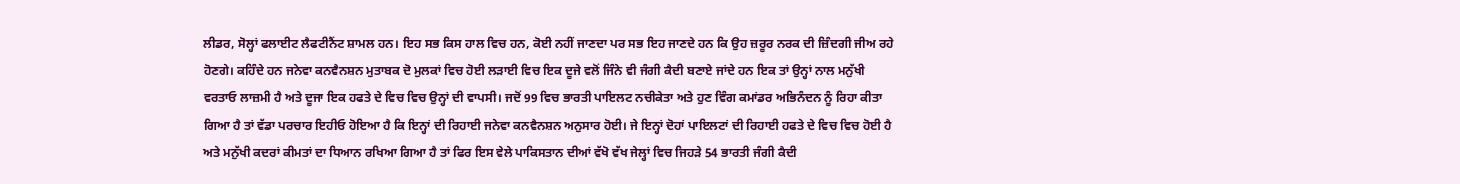ਲੀਡਰ, ਸੋਲ੍ਹਾਂ ਫਲਾਈਟ ਲੈਫਟੀਨੈਂਟ ਸ਼ਾਮਲ ਹਨ। ਇਹ ਸਭ ਕਿਸ ਹਾਲ ਵਿਚ ਹਨ, ਕੋਈ ਨਹੀਂ ਜਾਣਦਾ ਪਰ ਸਭ ਇਹ ਜਾਣਦੇ ਹਨ ਕਿ ਉਹ ਜ਼ਰੂਰ ਨਰਕ ਦੀ ਜ਼ਿੰਦਗੀ ਜੀਅ ਰਹੇ ਹੋਣਗੇ। ਕਹਿੰਦੇ ਹਨ ਜਨੇਵਾ ਕਨਵੈਨਸ਼ਨ ਮੁਤਾਬਕ ਦੋ ਮੁਲਕਾਂ ਵਿਚ ਹੋਈ ਲੜਾਈ ਵਿਚ ਇਕ ਦੂਜੇ ਵਲੋਂ ਜਿੰਨੇ ਵੀ ਜੰਗੀ ਕੈਦੀ ਬਣਾਏ ਜਾਂਦੇ ਹਨ ਇਕ ਤਾਂ ਉਨ੍ਹਾਂ ਨਾਲ ਮਨੁੱਖੀ ਵਰਤਾਓ ਲਾਜ਼ਮੀ ਹੈ ਅਤੇ ਦੂਜਾ ਇਕ ਹਫਤੇ ਦੇ ਵਿਚ ਵਿਚ ਉਨ੍ਹਾਂ ਦੀ ਵਾਪਸੀ। ਜਦੋਂ 99 ਵਿਚ ਭਾਰਤੀ ਪਾਇਲਟ ਨਚੀਕੇਤਾ ਅਤੇ ਹੁਣ ਵਿੰਗ ਕਮਾਂਡਰ ਅਭਿਨੰਦਨ ਨੂੰ ਰਿਹਾ ਕੀਤਾ ਗਿਆ ਹੈ ਤਾਂ ਵੱਡਾ ਪਰਚਾਰ ਇਹੀਓ ਹੋਇਆ ਹੈ ਕਿ ਇਨ੍ਹਾਂ ਦੀ ਰਿਹਾਈ ਜਨੇਵਾ ਕਨਵੈਨਸ਼ਨ ਅਨੁਸਾਰ ਹੋਈ। ਜੇ ਇਨ੍ਹਾਂ ਦੋਹਾਂ ਪਾਇਲਟਾਂ ਦੀ ਰਿਹਾਈ ਹਫਤੇ ਦੇ ਵਿਚ ਵਿਚ ਹੋਈ ਹੈ ਅਤੇ ਮਨੁੱਖੀ ਕਦਰਾਂ ਕੀਮਤਾਂ ਦਾ ਧਿਆਨ ਰਖਿਆ ਗਿਆ ਹੈ ਤਾਂ ਫਿਰ ਇਸ ਵੇਲੇ ਪਾਕਿਸਤਾਨ ਦੀਆਂ ਵੱਖੋ ਵੱਖ ਜੇਲ੍ਹਾਂ ਵਿਚ ਜਿਹੜੇ 54 ਭਾਰਤੀ ਜੰਗੀ ਕੈਦੀ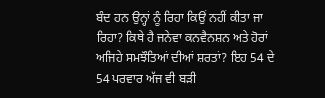ਬੰਦ ਹਨ ਉਨ੍ਹਾਂ ਨੂੰ ਰਿਹਾ ਕਿਉਂ ਨਹੀਂ ਕੀਤਾ ਜਾ ਰਿਹਾ? ਕਿਥੇ ਹੈ ਜਨੇਵਾ ਕਨਵੈਨਸ਼ਨ ਅਤੇ ਹੋਰਾਂ ਅਜਿਹੇ ਸਮਝੌਤਿਆਂ ਦੀਆਂ ਸ਼ਰਤਾਂ? ਇਹ 54 ਦੇ 54 ਪਰਵਾਰ ਅੱਜ ਵੀ ਬੜੀ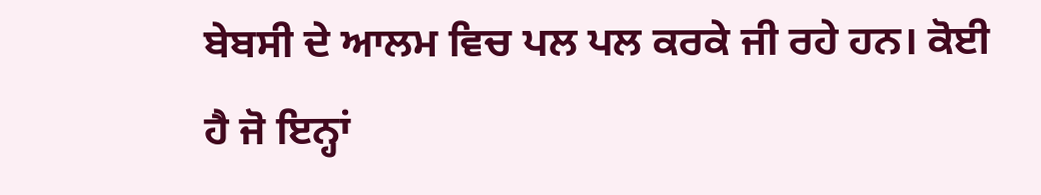ਬੇਬਸੀ ਦੇ ਆਲਮ ਵਿਚ ਪਲ ਪਲ ਕਰਕੇ ਜੀ ਰਹੇ ਹਨ। ਕੋਈ ਹੈ ਜੋ ਇਨ੍ਹਾਂ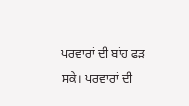ਪਰਵਾਰਾਂ ਦੀ ਬਾਂਹ ਫੜ ਸਕੇ। ਪਰਵਾਰਾਂ ਦੀ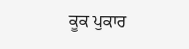ਕੂਕ ਪੁਕਾਰ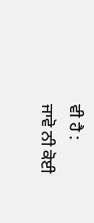ਵੀ ਹੈ :
ਜਾਵੋ ਨੀ ਕੋਈ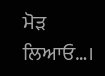ਮੋੜ
ਲਿਆਓ…।